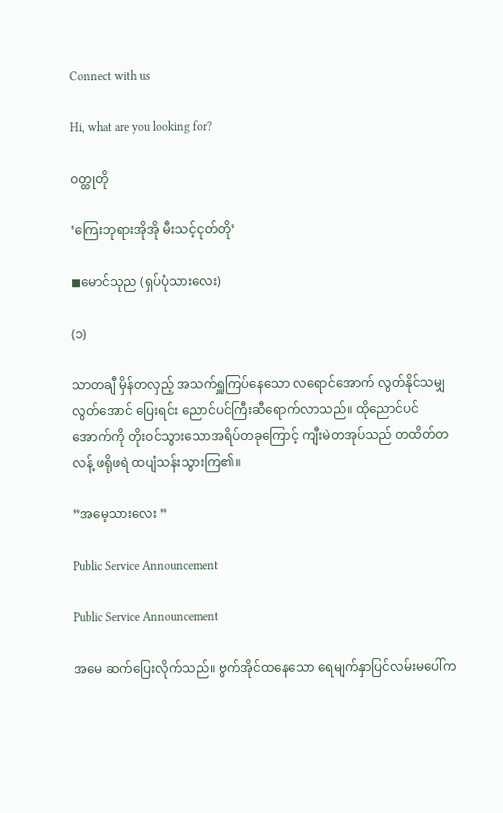Connect with us

Hi, what are you looking for?

ဝတ္ထုတို

‘ကြေးဘုရားအိုအို မီးသင့်ငုတ်တို’

◼မောင်သုည (ရှပ်ပုံသားလေး)

(၁)

သာတချီ မှိန်တလှည့် အသက်ရှူကြပ်နေသော လရောင်အောက် လွတ်နိုင်သမျှလွတ်အောင် ပြေးရင်း ညောင်ပင်ကြီးဆီရောက်လာသည်။ ထိုညောင်ပင်အောက်ကို တိုးဝင်သွားသောအရိပ်တခုကြောင့် ကျီးမဲတအုပ်သည် တထိတ်တလန့် ဖရိုဖရဲ ထပျံသန်းသွားကြ၏။

”အမေ့သားလေး ”

Public Service Announcement

Public Service Announcement

အမေ ဆက်ပြေးလိုက်သည်။ ဗွက်အိုင်ထနေသော ရေမျက်နှာပြင်လမ်းမပေါ်က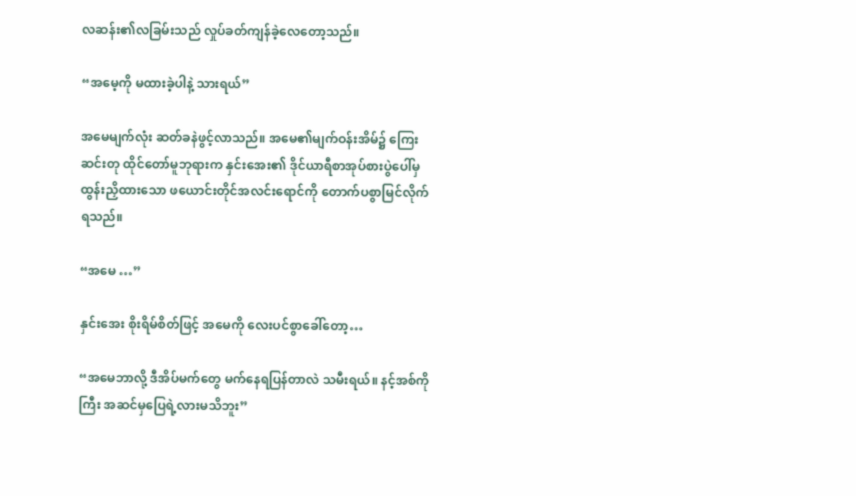လဆန်း၏လခြမ်းသည် လှုပ်ခတ်ကျန်ခဲ့လေတော့သည်။

“အမေ့ကို မထားခဲ့ပါနဲ့ သားရယ်”

အမေမျက်လုံး ဆတ်ခနဲဖွင့်လာသည်။ အမေ၏မျက်ဝန်းအိမ်၌ ကြေးဆင်းတု ထိုင်တော်မူဘုရားက နှင်းအေး၏ ဒိုင်ယာရီစာအုပ်စားပွဲပေါ်မှ ထွန်းညှိထားသော ဖယောင်းတိုင်အလင်းရောင်ကို တောက်ပစွာမြင်လိုက်ရသည်။

“အမေ …”

နှင်းအေး စိုးရိမ်စိတ်ဖြင့် အမေကို လေးပင်စွာခေါ်တော့…

“အမေဘာလို့ ဒီအိပ်မက်တွေ မက်နေရပြန်တာလဲ သမီးရယ်။ နင့်အစ်ကိုကြီး အဆင်မှပြေရဲ့လားမသိဘူး”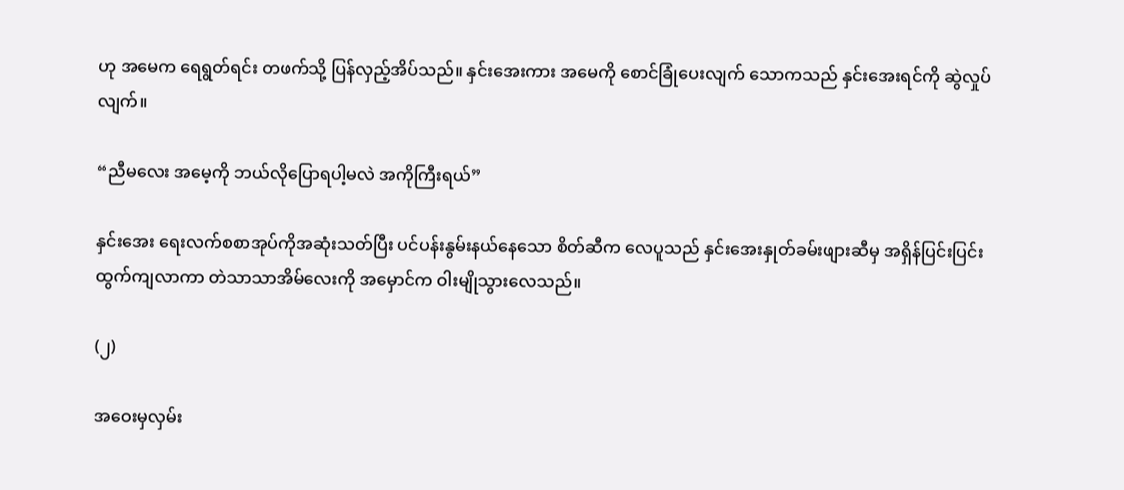ဟု အမေက ရေရွတ်ရင်း တဖက်သို့ ပြန်လှည့်အိပ်သည်။ နှင်းအေးကား အမေကို စောင်ခြုံပေးလျက် သောကသည် နှင်းအေးရင်ကို ဆွဲလှုပ်လျက်။

“ညီမလေး အမေ့ကို ဘယ်လိုပြောရပါ့မလဲ အကိုကြီးရယ်”

နှင်းအေး ရေးလက်စစာအုပ်ကိုအဆုံးသတ်ပြီး ပင်ပန်းနွမ်းနယ်နေသော စိတ်ဆီက လေပူသည် နှင်းအေးနှုတ်ခမ်းဖျားဆီမှ အရှိန်ပြင်းပြင်းထွက်ကျလာကာ တဲသာသာအိမ်လေးကို အမှောင်က ဝါးမျိုသွားလေသည်။

(၂)

အဝေးမှလှမ်း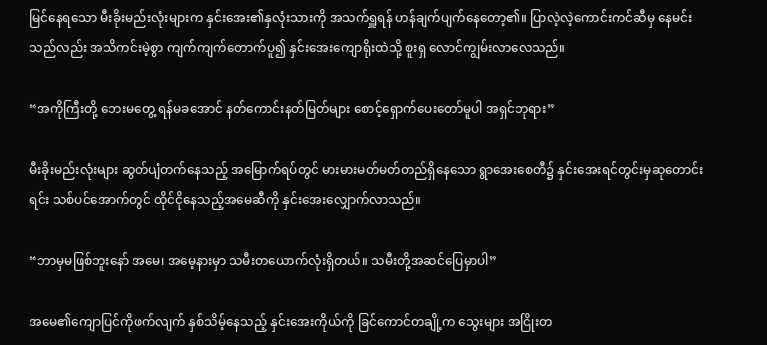မြင်နေရသော မီးခိုးမည်းလုံးများက နှင်းအေး၏နှလုံးသားကို အသက်ရှူရန် ဟန်ချက်ပျက်နေတော့၏။ ပြာလဲ့လဲ့ကောင်းကင်ဆီမှ နေမင်းသည်လည်း အသိကင်းမဲ့စွာ ကျက်ကျက်တောက်ပူ၍ နှင်းအေးကျောရိုးထဲသို့ စူးရှ လောင်ကျွမ်းလာလေသည်။

“အကိုကြီးတို့ ဘေးမတွေ့ ရန်မခအောင် နတ်ကောင်းနတ်မြတ်များ စောင့်ရှောက်ပေးတော်မူပါ အရှင်ဘုရား”

မီးခိုးမည်းလုံးများ ဆွတ်ပျံတက်နေသည့် အမြောက်ရပ်တွင် မားမားမတ်မတ်တည်ရှိနေသော ရွာအေးစေတီ၌ နှင်းအေးရင်တွင်းမှဆုတောင်းရင်း သစ်ပင်အောက်တွင် ထိုင်ငိုနေသည့်အမေဆီကို နှင်းအေးလျှောက်လာသည်။

“ဘာမှမဖြစ်ဘူးနော် အမေ၊ အမေ့နားမှာ သမီးတယောက်လုံးရှိတယ်။ သမီးတို့အဆင်ပြေမှာပါ”

အမေ၏ကျောပြင်ကိုဖက်လျက် နှစ်သိမ့်နေသည့် နှင်းအေးကိုယ်ကို ခြင်ကောင်တချို့က သွေးများ အငြိုးတ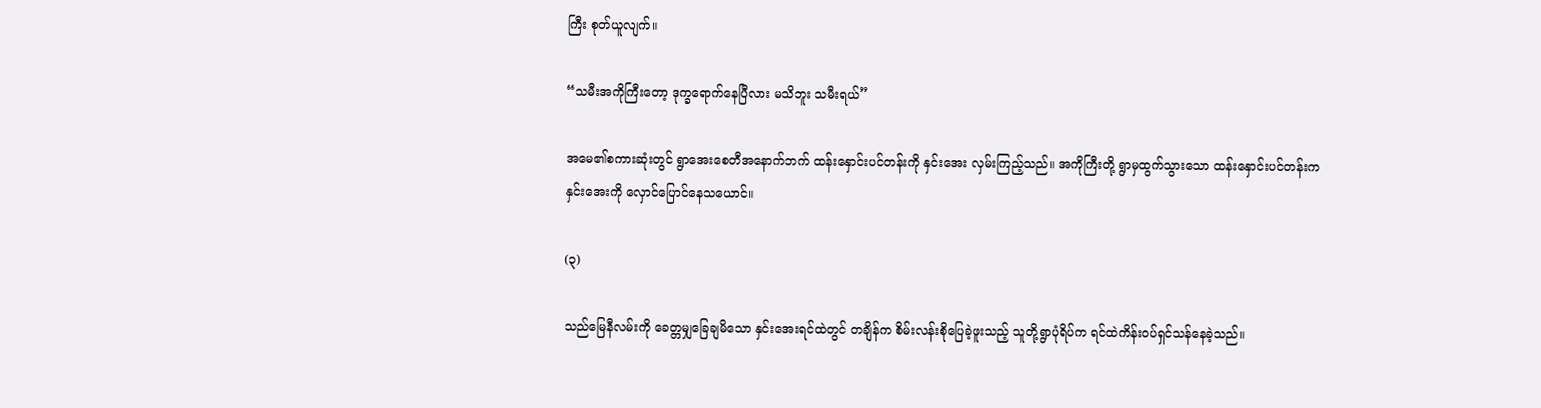ကြီး စုတ်ယူလျက်။

“သမီးအကိုကြီးတော့ ဒုက္ခရောက်နေပြီလား မသိဘူး သမီးရယ်”

အမေ၏စကားဆုံးတွင် ရွာအေးစေတီအနောက်ဘက် ထန်းနှောင်းပင်တန်းကို နှင်းအေး လှမ်းကြည့်သည်။ အကိုကြီးတို့ ရွာမှထွက်သွားသော ထန်းနှောင်းပင်တန်းက နှင်းအေးကို လှောင်ပြောင်နေသယောင်။

(၃)

သည်မြေနီလမ်းကို ခေတ္တမျှခြေချမိသော နှင်းအေးရင်ထဲတွင် တချိန်က စိမ်းလန်းစိုပြေခဲ့ဖူးသည့် သူတို့ရွာပုံရိပ်က ရင်ထဲကိန်းဝပ်ရှင်သန်နေခဲ့သည်။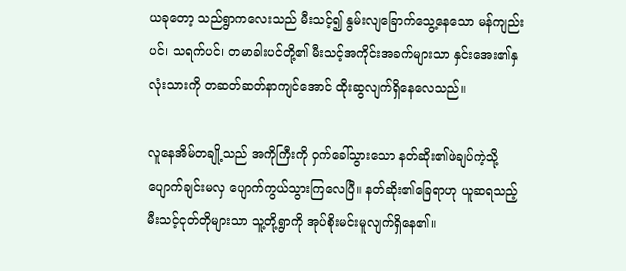ယခုတော့ သည်ရွာကလေးသည် မီးသင့်၍ နွမ်းလျခြောက်သွေ့နေသော မန်ကျည်းပင်၊ သရက်ပင်၊ တမာခါးပင်တို့၏ မီးသင့်အကိုင်းအခက်များသာ နှင်းအေး၏နှလုံးသားကို တဆတ်ဆတ်နာကျင်အောင် ထိုးဆွလျက်ရှိနေလေသည်။

လူနေအိမ်တချို့သည် အကိုကြီးကို ဝှက်ခေါ်သွားသော နတ်ဆိုး၏ဖဲချပ်ကဲ့သို့ ပျောက်ချင်းမလှ ပျောက်ကွယ်သွားကြလေပြီ။ နတ်ဆိုး၏ခြေရာဟု ယူဆရသည့် မီးသင့်ငုတ်တိုများသာ သူ့တို့ရွာကို အုပ်စိုးမင်းမူလျက်ရှိနေ၏။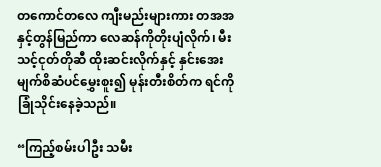တကောင်တလေ ကျီးမည်းများကား တအအနှင့်တွန်မြည်ကာ လေဆန်ကိုတိုးပျံလိုက်၊ မီးသင့်ငုတ်တိုဆီ ထိုးဆင်းလိုက်နှင့် နှင်းအေးမျက်စိဆံပင်မွှေးစူး၍ မုန်းတီးစိတ်က ရင်ကို ခြုံသိုင်းနေခဲ့သည်။

“ကြည့်စမ်းပါဦး သမီး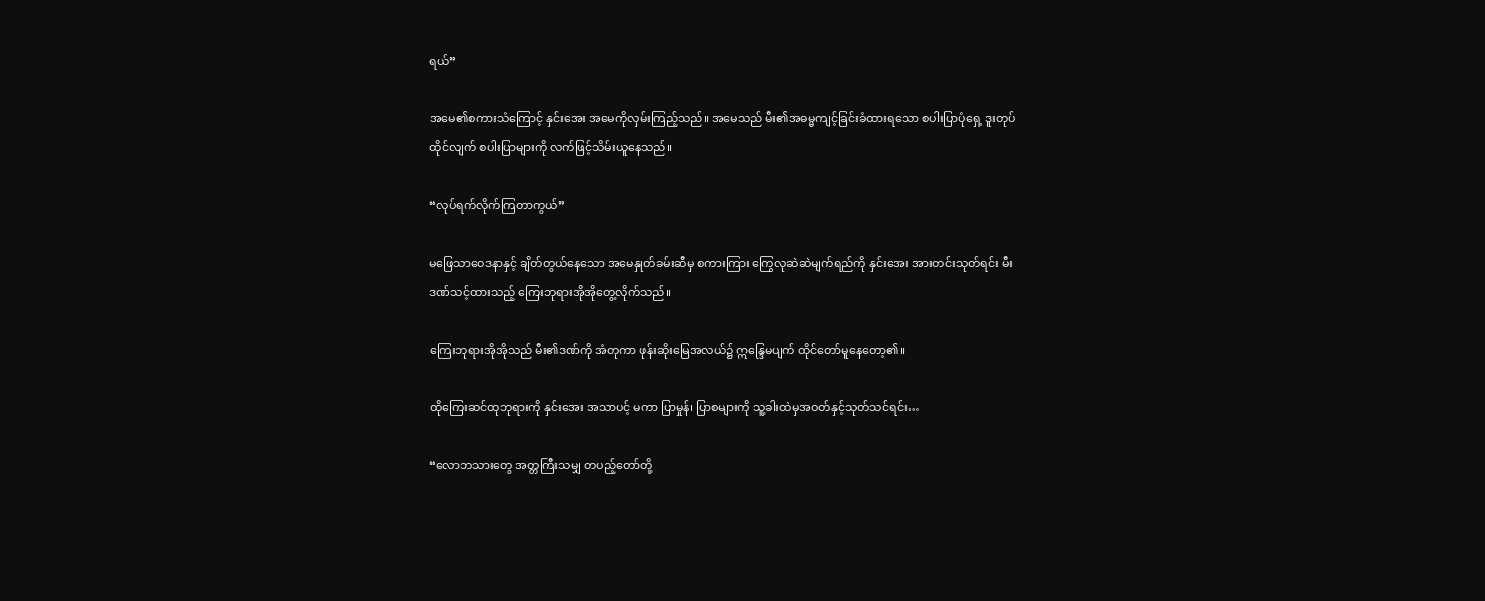ရယ်”

အမေ၏စကားသံကြောင့် နှင်းအေး အမေကိုလှမ်းကြည့်သည်။ အမေသည် မီး၏အဓမ္မကျင့်ခြင်းခံထားရသော စပါးပြာပုံရှေ့ ဒူးတုပ်ထိုင်လျက် စပါးပြာများကို လက်ဖြင့်သိမ်းယူနေသည်။

“လုပ်ရက်လိုက်ကြတာကွယ်”

မဖြေသာဝေဒနာနှင့် ချိတ်တွယ်နေသော အမေနှုတ်ခမ်းဆီမှ စကားကြား ကြွေလုဆဲဆဲမျက်ရည်ကို နှင်းအေး အားတင်းသုတ်ရင်း မီးဒဏ်သင့်ထားသည့် ကြေးဘုရားအိုအိုတွေ့လိုက်သည်။

ကြေးဘုရားအိုအိုသည် မီး၏ဒဏ်ကို အံတုကာ ဖုန်းဆိုးမြေအလယ်၌ ဣန္ဒြေမပျက် ထိုင်တော်မူနေတော့၏။

ထိုကြေးဆင်ထုဘုရားကို နှင်းအေး အသာပင့် မကာ ပြာမှုန်၊ ပြာစများကို သူ့ခါးထဲမှအဝတ်နှင့်သုတ်သင်ရင်း…

“လောဘသားတွေ အတ္တကြီးသမျှ တပည့်တော်တို့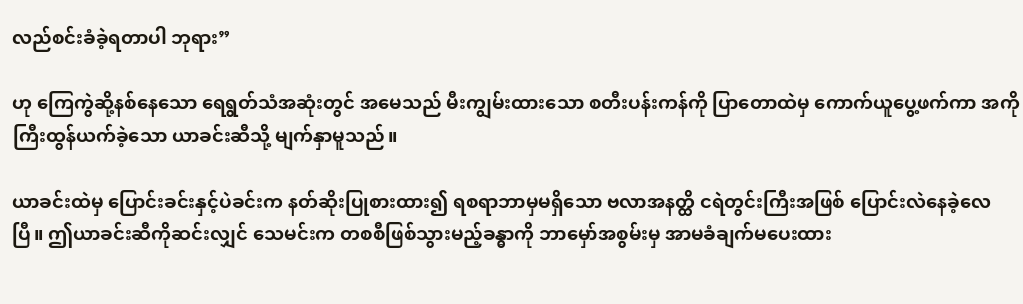လည်စင်းခံခဲ့ရတာပါ ဘုရား”

ဟု ကြေကွဲဆို့နစ်နေသော ရေရွတ်သံအဆုံးတွင် အမေသည် မီးကျွမ်းထားသော စတီးပန်းကန်ကို ပြာတောထဲမှ ကောက်ယူပွေ့ဖက်ကာ အကိုကြီးထွန်ယက်ခဲ့သော ယာခင်းဆီသို့ မျက်နှာမူသည်။

ယာခင်းထဲမှ ပြောင်းခင်းနှင့်ပဲခင်းက နတ်ဆိုးပြုစားထား၍ ရစရာဘာမှမရှိသော ဗလာအနတ္ထိ ငရဲတွင်းကြီးအဖြစ် ပြောင်းလဲနေခဲ့လေပြီ။ ဤယာခင်းဆီကိုဆင်းလျှင် သေမင်းက တစစီဖြစ်သွားမည့်ခန္ဓာကို ဘာမှော်အစွမ်းမှ အာမခံချက်မပေးထား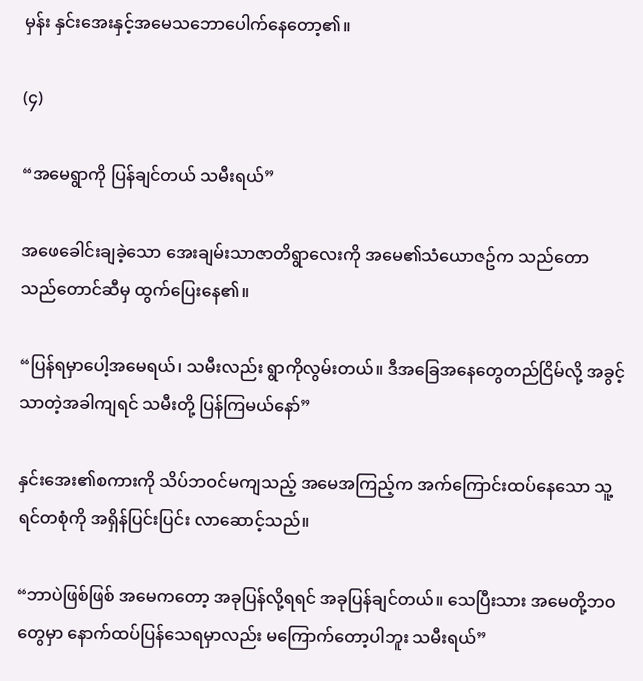မှန်း နှင်းအေးနှင့်အမေသဘောပေါက်နေတော့၏။

(၄)

“အမေရွာကို ပြန်ချင်တယ် သမီးရယ်”

အဖေခေါင်းချခဲ့သော အေးချမ်းသာဇာတိရွာလေးကို အမေ၏သံယောဇဥ်က သည်တော သည်တောင်ဆီမှ ထွက်ပြေးနေ၏။

“ပြန်ရမှာပေါ့အမေရယ်၊ သမီးလည်း ရွာကိုလွမ်းတယ်။ ဒီအခြေအနေတွေတည်ငြိမ်လို့ အခွင့်သာတဲ့အခါကျရင် သမီးတို့ ပြန်ကြမယ်နော်”

နှင်းအေး၏စကားကို သိပ်ဘဝင်မကျသည့် အမေအကြည့်က အက်ကြောင်းထပ်နေသော သူ့ရင်တစုံကို အရှိန်ပြင်းပြင်း လာဆောင့်သည်။

“ဘာပဲဖြစ်ဖြစ် အမေကတော့ အခုပြန်လို့ရရင် အခုပြန်ချင်တယ်။ သေပြီးသား အမေတို့ဘဝတွေမှာ နောက်ထပ်ပြန်သေရမှာလည်း မကြောက်တော့ပါဘူး သမီးရယ်”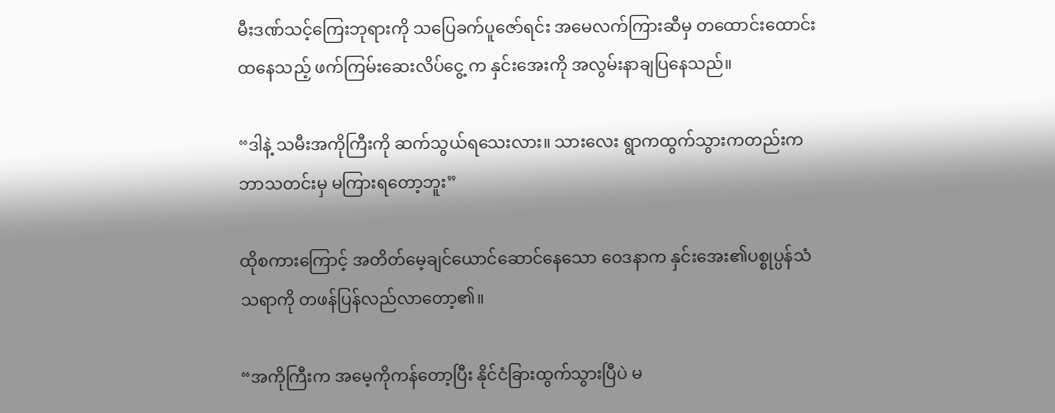မီးဒဏ်သင့်ကြေးဘုရားကို သပြေခက်ပူဇော်ရင်း အမေလက်ကြားဆီမှ တထောင်းထောင်းထနေသည့် ဖက်ကြမ်းဆေးလိပ်ငွေ့ က နှင်းအေးကို အလွမ်းနာချပြနေသည်။

“ဒါနဲ့ သမီးအကိုကြီးကို ဆက်သွယ်ရသေးလား။ သားလေး ရွာကထွက်သွားကတည်းက ဘာသတင်းမှ မကြားရတော့ဘူး”

ထိုစကားကြောင့် အတိတ်မေ့ချင်ယောင်ဆောင်နေသော ဝေဒနာက နှင်းအေး၏ပစ္စုပ္ပန်သံသရာကို တဖန်ပြန်လည်လာတော့၏။

“အကိုကြီးက အမေ့ကိုကန်တော့ပြီး နိုင်ငံခြားထွက်သွားပြီပဲ မ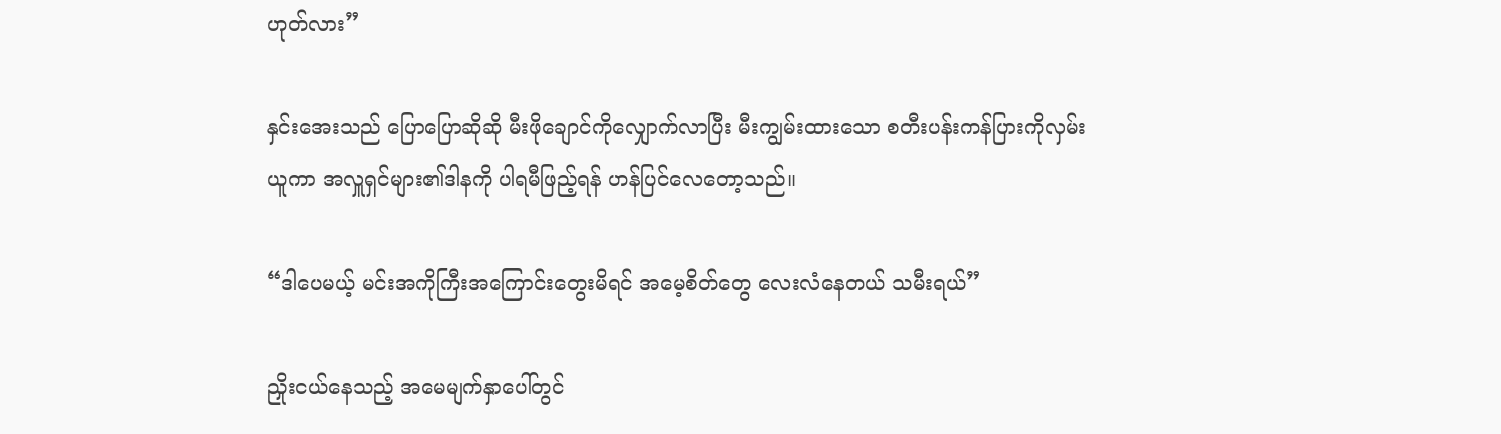ဟုတ်လား”

နှင်းအေးသည် ပြောပြောဆိုဆို မီးဖိုချောင်ကိုလျှောက်လာပြီး မီးကျွမ်းထားသော စတီးပန်းကန်ပြားကိုလှမ်းယူကာ အလှူရှင်များ၏ဒါနကို ပါရမီဖြည့်ရန် ဟန်ပြင်လေတော့သည်။

“ဒါပေမယ့် မင်းအကိုကြီးအကြောင်းတွေးမိရင် အမေ့စိတ်တွေ လေးလံနေတယ် သမီးရယ်”

ညှိုးငယ်နေသည့် အမေမျက်နှာပေါ်တွင်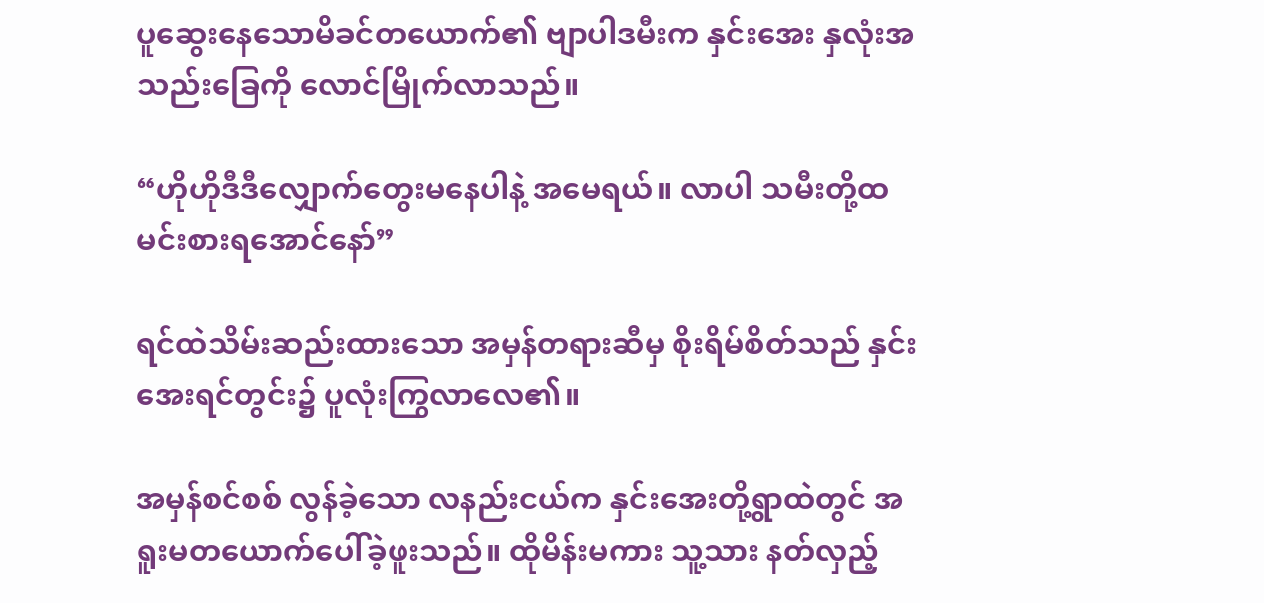ပူဆွေးနေသောမိခင်တယောက်၏ ဗျာပါဒမီးက နှင်းအေး နှလုံးအသည်းခြေကို လောင်မြိုက်လာသည်။

“ဟိုဟိုဒီဒီလျှောက်တွေးမနေပါနဲ့ အမေရယ်။ လာပါ သမီးတို့ထမင်းစားရအောင်နော်”

ရင်ထဲသိမ်းဆည်းထားသော အမှန်တရားဆီမှ စိုးရိမ်စိတ်သည် နှင်းအေးရင်တွင်း၌ ပူလုံးကြွလာလေ၏။

အမှန်စင်စစ် လွန်ခဲ့သော လနည်းငယ်က နှင်းအေးတို့ရွာထဲတွင် အရူးမတယောက်ပေါ်ခဲ့ဖူးသည်။ ထိုမိန်းမကား သူ့သား နတ်လှည့်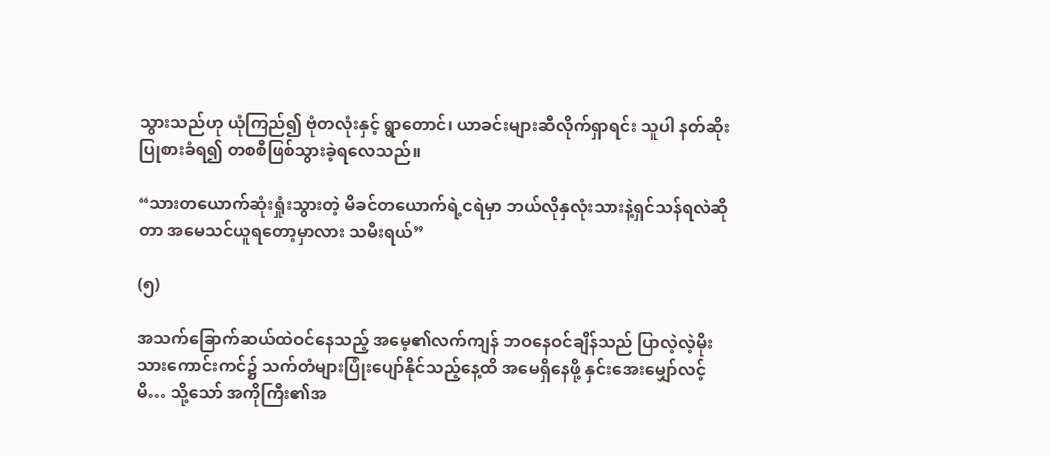သွားသည်ဟု ယုံကြည်၍ ဗုံတလုံးနှင့် ရွာတောင်၊ ယာခင်းများဆီလိုက်ရှာရင်း သူပါ နတ်ဆိုးပြုစားခံရ၍ တစစီဖြစ်သွားခဲ့ရလေသည်။

“သားတယောက်ဆုံးရှုံးသွားတဲ့ မိခင်တယောက်ရဲ့ငရဲမှာ ဘယ်လိုနှလုံးသားနဲ့ရှင်သန်ရလဲဆိုတာ အမေသင်ယူရတော့မှာလား သမီးရယ်”

(၅)

အသက်ခြောက်ဆယ်ထဲဝင်နေသည့် အမေ့၏လက်ကျန် ဘဝနေဝင်ချိန်သည် ပြာလဲ့လဲ့မိုးသားကောင်းကင်၌ သက်တံများပြုံးပျော်နိုင်သည့်နေ့ထိ အမေရှိနေဖို့ နှင်းအေးမျှော်လင့်မိ… သို့သော် အကိုကြီး၏အ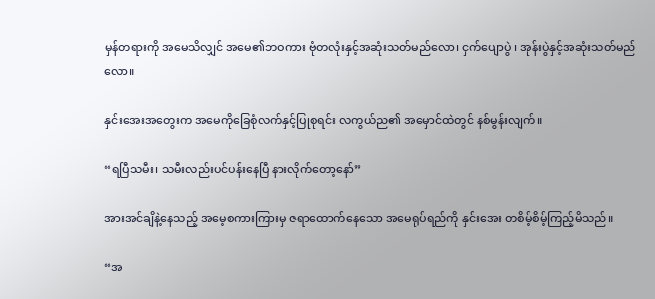မှန်တရားကို အမေသိလျှင် အမေ၏ဘဝကား ဗုံတလုံးနှင့်အဆုံးသတ်မည်လော၊ ငှက်ပျောပွဲ ၊ အုန်းပွဲနှင့်အဆုံးသတ်မည်လော။

နှင်းအေးအတွေးက အမေကိုခြေစုံလက်နှင့်ပြုစုရင်း လကွယ်ည၏ အမှောင်ထဲတွင် နစ်မွန်းလျက်။

“ရပြီသမီး၊ သမီးလည်းပင်ပန်းနေပြီ နားလိုက်တော့နော်”

အားအင်ချိနဲ့နေသည့် အမေ့စကားကြားမှ ဇရာထောက်နေသော အမေရုပ်ရည်ကို နှင်းအေး တစိမ့်စိမ့်ကြည့်မိသည်။

“အ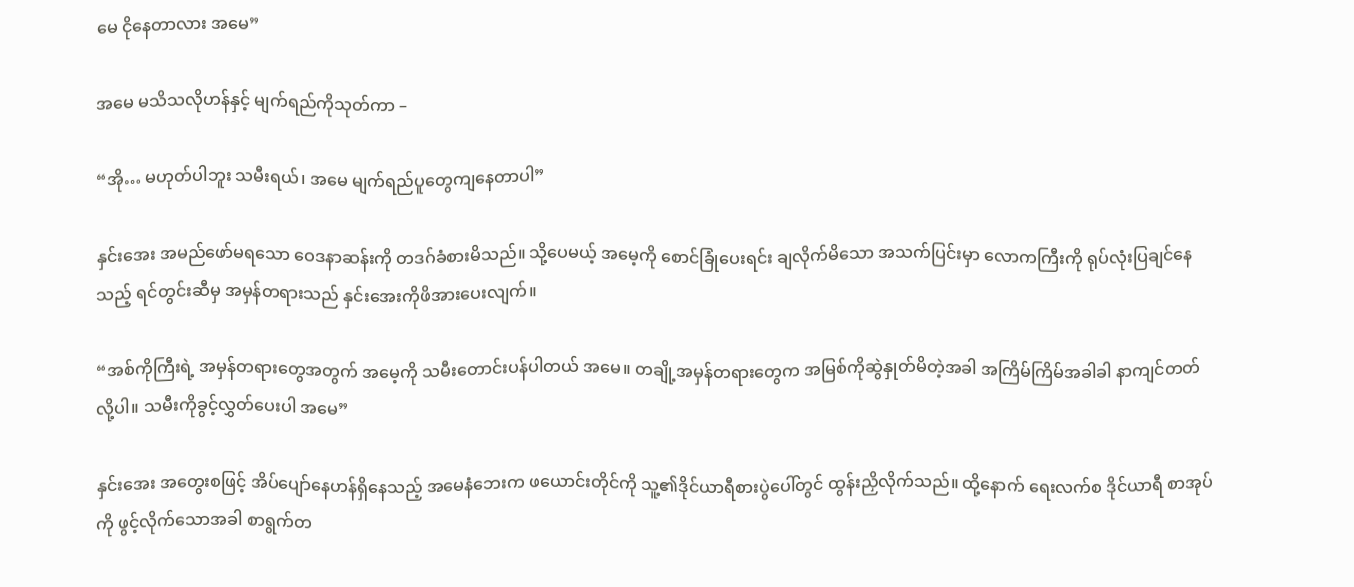မေ ငိုနေတာလား အမေ”

အမေ မသိသလိုဟန်နှင့် မျက်ရည်ကိုသုတ်ကာ –

“အို… မဟုတ်ပါဘူး သမီးရယ်၊ အမေ မျက်ရည်ပူတွေကျနေတာပါ”

နှင်းအေး အမည်ဖော်မရသော ဝေဒနာဆန်းကို တဒဂ်ခံစားမိသည်။ သို့ပေမယ့် အမေ့ကို စောင်ခြုံပေးရင်း ချလိုက်မိသော အသက်ပြင်းမှာ လောကကြီးကို ရုပ်လုံးပြချင်နေသည့် ရင်တွင်းဆီမှ အမှန်တရားသည် နှင်းအေးကိုဖိအားပေးလျက်။

“အစ်ကိုကြီးရဲ့ အမှန်တရားတွေအတွက် အမေ့ကို သမီးတောင်းပန်ပါတယ် အမေ။ တချို့အမှန်တရားတွေက အမြစ်ကိုဆွဲနှုတ်မိတဲ့အခါ အကြိမ်ကြိမ်အခါခါ နာကျင်တတ်လို့ပါ။ သမီးကိုခွင့်လွှတ်ပေးပါ အမေ”

နှင်းအေး အတွေးစဖြင့် အိပ်ပျော်နေဟန်ရှိနေသည့် အမေနံဘေးက ဖယောင်းတိုင်ကို သူ့၏ဒိုင်ယာရီစားပွဲပေါ်တွင် ထွန်းညှိလိုက်သည်။ ထို့နောက် ရေးလက်စ ဒိုင်ယာရီ စာအုပ်ကို ဖွင့်လိုက်သောအခါ စာရွက်တ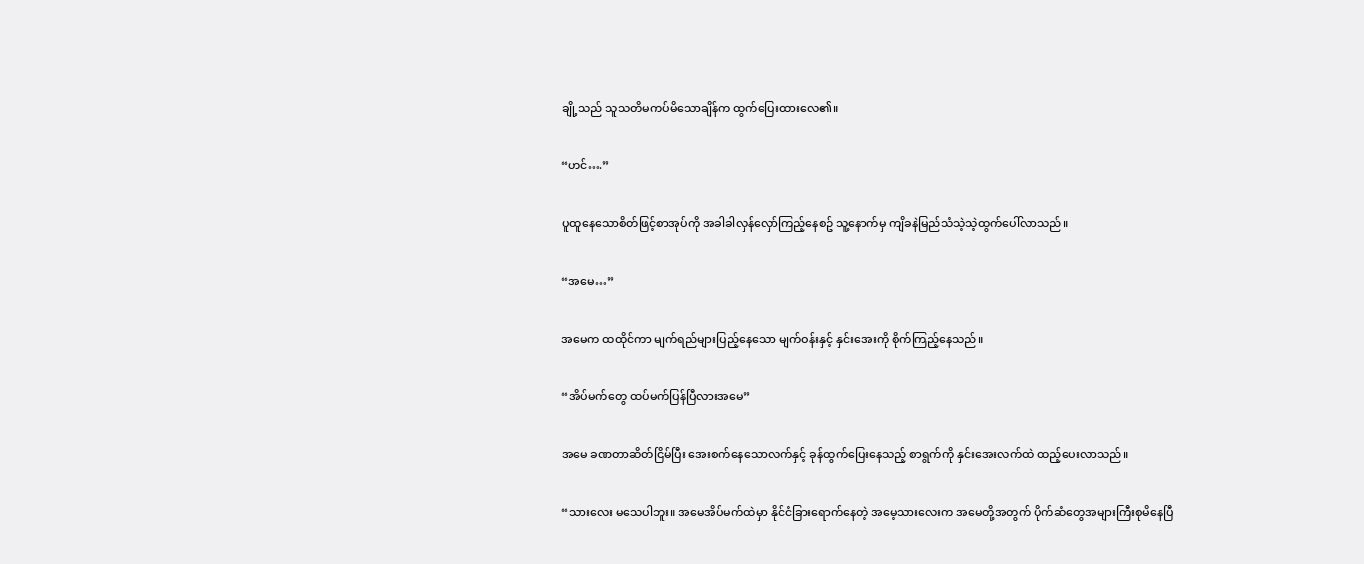ချို့သည် သူသတိမကပ်မိသောချိန်က ထွက်ပြေးထားလေ၏။

“ဟင်….”

ပူထူနေသောစိတ်ဖြင့်စာအုပ်ကို အခါခါလှန်လှော်ကြည့်နေစဥ် သူ့နောက်မှ ကျိခနဲမြည်သံသဲ့သဲ့ထွက်ပေါ်လာသည်။

“အမေ…”

အမေက ထထိုင်ကာ မျက်ရည်များပြည့်နေသော မျက်ဝန်းနှင့် နှင်းအေးကို စိုက်ကြည့်နေသည်။

“အိပ်မက်တွေ ထပ်မက်ပြန်ပြီလားအမေ”

အမေ ခဏတာဆိတ်ငြိမ်ပြီး အေးစက်နေသောလက်နှင့် ခုန်ထွက်ပြေးနေသည့် စာရွက်ကို နှင်းအေးလက်ထဲ ထည့်ပေးလာသည်။

“သားလေး မသေပါဘူး။ အမေအိပ်မက်ထဲမှာ နိုင်ငံခြားရောက်နေတဲ့ အမေ့သားလေးက အမေတို့အတွက် ပိုက်ဆံတွေအများကြီးစုမိနေပြီ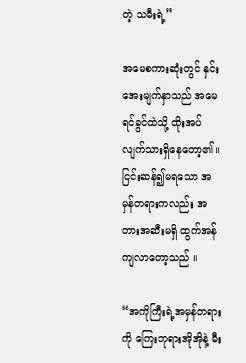တဲ့ သမီးရဲ့”

အမေစကားဆုံးတွင် နှင်းအေးမျက်နှာသည် အမေရင်ခွင်ထဲသို့ ထိုးအပ်လျက်သားရှိနေတော့၏။ ငြင်းဆန်၍မရသော အမှန်တရားကလည်း အတားအဆီးမရှိ ထွက်အန်ကျလာတော့သည် ။

“အကိုကြီးရဲ့အမှန်တရားကို ကြေးဘုရားအိုအိုနဲ့ မီး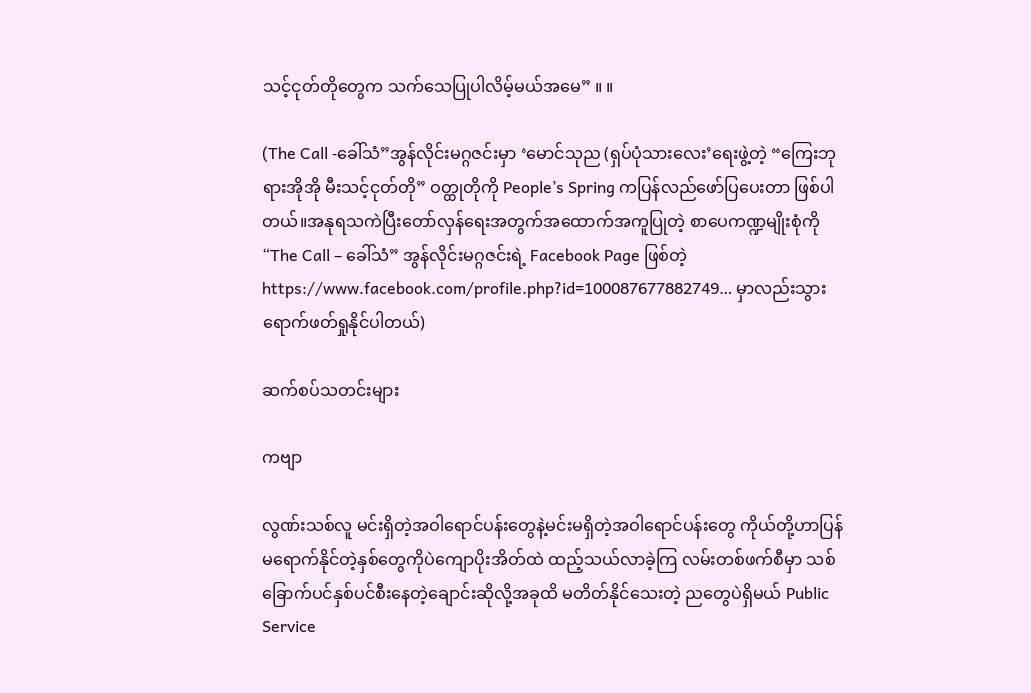သင့်ငုတ်တိုတွေက သက်သေပြုပါလိမ့်မယ်အမေ” ။ ။

(The Call -ခေါ်သံ”အွန်လိုင်းမဂ္ဂဇင်းမှာ ‘မောင်သုည (ရှပ်ပုံသားလေး’ရေးဖွဲ့တဲ့ “ကြေးဘုရားအိုအို မီးသင့်ငုတ်တို” ဝတ္ထုတိုကို People’s Spring ကပြန်လည်ဖော်ပြပေးတာ ဖြစ်ပါတယ်။အနုရသကဲပြီးတော်လှန်ရေးအတွက်အထောက်အကူပြုတဲ့ စာပေကဏ္ဍမျိုးစုံကို “The Call – ခေါ်သံ” အွန်လိုင်းမဂ္ဂဇင်းရဲ့ Facebook Page ဖြစ်တဲ့ https://www.facebook.com/profile.php?id=100087677882749… မှာလည်းသွားရောက်ဖတ်ရှုနိုင်ပါတယ်)

ဆက်စပ်သတင်းများ

ကဗျာ

လွဏ်းသစ်လူ မင်းရှိတဲ့အဝါရောင်ပန်းတွေနဲ့မင်းမရှိတဲ့အဝါရောင်ပန်းတွေ ကိုယ်တို့ဟာပြန်မရောက်နိုင်တဲ့နှစ်တွေကိုပဲကျောပိုးအိတ်ထဲ ထည့်သယ်လာခဲ့ကြ လမ်းတစ်ဖက်စီမှာ သစ်ခြောက်ပင်နှစ်ပင်စီးနေတဲ့ချောင်းဆိုလို့အခုထိ မတိတ်နိုင်သေးတဲ့ ညတွေပဲရှိမယ် Public Service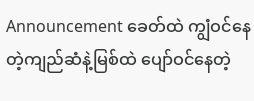Announcement ခေတ်ထဲ ကျွံဝင်နေတဲ့ကျည်ဆံနဲ့မြစ်ထဲ ပျော်ဝင်နေတဲ့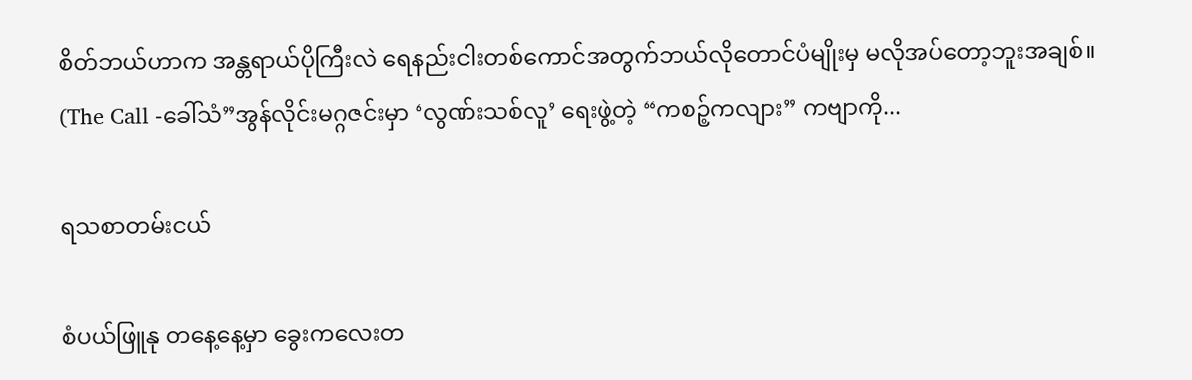စိတ်ဘယ်ဟာက အန္တရာယ်ပိုကြီးလဲ ရေနည်းငါးတစ်ကောင်အတွက်ဘယ်လိုတောင်ပံမျိုးမှ မလိုအပ်တော့ဘူးအချစ်။ (The Call -ခေါ်သံ”အွန်လိုင်းမဂ္ဂဇင်းမှာ ‘လွဏ်းသစ်လူ’ ရေးဖွဲ့တဲ့ “ကစဉ့်ကလျား” ကဗျာကို...

ရသစာတမ်းငယ်

စံပယ်ဖြူနု တနေ့နေ့မှာ ခွေးကလေးတ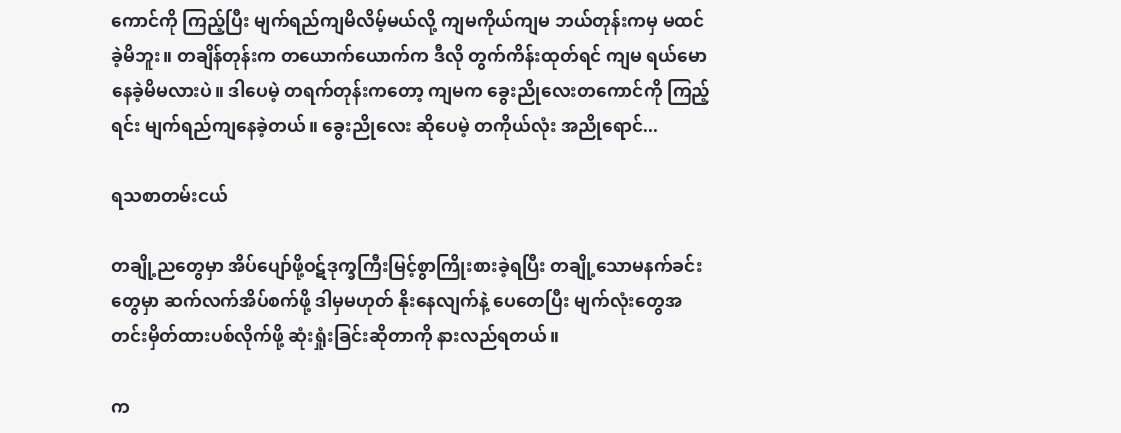ကောင်ကို ကြည့်ပြီး မျက်ရည်ကျမိလိမ့်မယ်လို့ ကျမကိုယ်ကျမ ဘယ်တုန်းကမှ မထင်ခဲ့မိဘူး။ တချိန်တုန်းက တယောက်ယောက်က ဒီလို တွက်ကိန်းထုတ်ရင် ကျမ ရယ်မောနေခဲ့မိမလားပဲ။ ဒါပေမဲ့ တရက်တုန်းကတော့ ကျမက ခွေးညိုလေးတကောင်ကို ကြည့်ရင်း မျက်ရည်ကျနေခဲ့တယ်။ ခွေးညိုလေး ဆိုပေမဲ့ တကိုယ်လုံး အညိုရောင်...

ရသစာတမ်းငယ်

တချို့ညတွေမှာ အိပ်ပျော်ဖို့ဝဋ်ဒုက္ခကြီးမြင့်စွာကြိုးစားခဲ့ရပြီး တချို့သောမနက်ခင်းတွေမှာ ဆက်လက်အိပ်စက်ဖို့ ဒါမှမဟုတ် နိုးနေလျက်နဲ့ ပေတေပြီး မျက်လုံးတွေအတင်းမှိတ်ထားပစ်လိုက်ဖို့ ဆုံးရှုံးခြင်းဆိုတာကို နားလည်ရတယ်။

က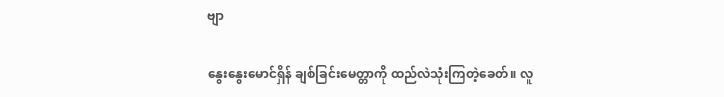ဗျာ

နွေးနွေးမောင်ရှိန် ချစ်ခြင်းမေတ္တာကို ထည်လဲသုံးကြတဲ့ခေတ်။ လူ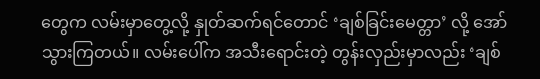တွေက လမ်းမှာတွေ့လို့ နှုတ်ဆက်ရင်တောင် ‘ချစ်ခြင်းမေတ္တာ’ လို့ အော်သွားကြတယ်။ လမ်းပေါ်က အသီးရောင်းတဲ့ တွန်းလှည်းမှာလည်း ‘ချစ်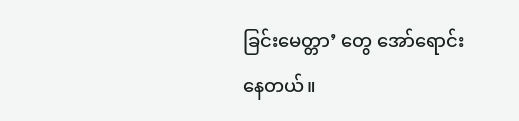ခြင်းမေတ္တာ’ တွေ အော်ရောင်းနေတယ်။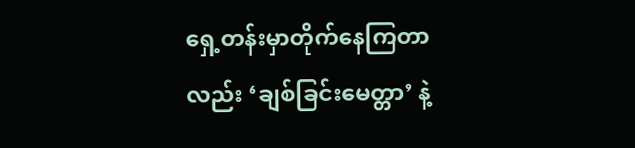ရှေ့တန်းမှာတိုက်နေကြတာလည်း ‘ချစ်ခြင်းမေတ္တာ’ နဲ့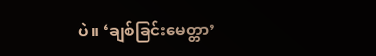ပဲ။ ‘ချစ်ခြင်းမေတ္တာ’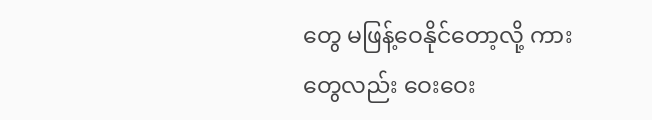တွေ မဖြန့်ဝေနိုင်တော့လို့ ကားတွေလည်း ဝေးဝေး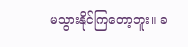မသွားနိုင်ကြတော့ဘူး။ ခ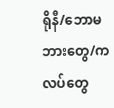ရိုနီ/ဘောမ ဘားတွေ/ကလပ်တွေ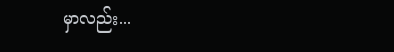မှာလည်း...